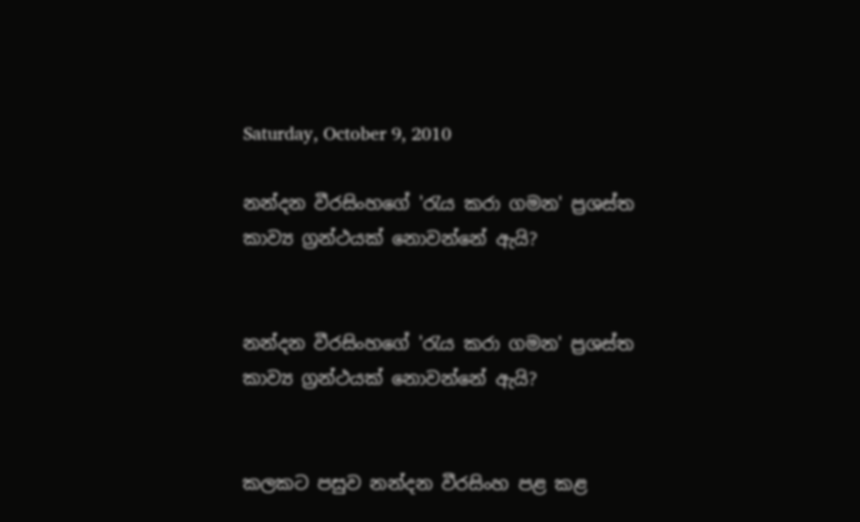Saturday, October 9, 2010

නන්දන වීරසිංහගේ 'රැය කරා ගමන' ප්‍රශස්ත කාව්‍ය ග්‍රන්ථයක් නොවන්නේ ඇයි?


නන්දන වීරසිංහගේ 'රැය කරා ගමන' ප්‍රශස්ත කාව්‍ය ග්‍රන්ථයක් නොවන්නේ ඇයි?


කලකට පසුව නන්දන වීරසිංහ පළ කළ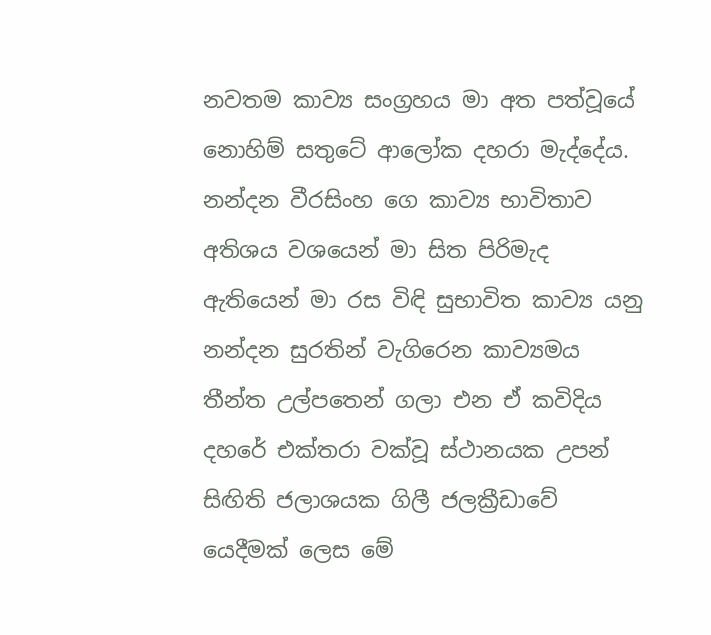නවතම කාව්‍ය සංග්‍රහය මා අත පත්වූයේ නොහිම් සතුටේ ආලෝක දහරා මැද්දේය. නන්දන වීරසිංහ ගෙ කාව්‍ය භාවිතාව අතිශය වශයෙන් මා සිත පිරිමැද ඇතියෙන් මා රස විඳි සුභාවිත කාව්‍ය යනු නන්දන සුරතින් වැගිරෙන කාව්‍යමය තීන්ත උල්පතෙන් ගලා එන ඒ කවිදිය දහරේ එක්තරා වක්වූ ස්ථානයක උපන් සිඟිති ජලාශයක ගිලී ජලක්‍රීඩාවේ යෙදීමක් ලෙස මේ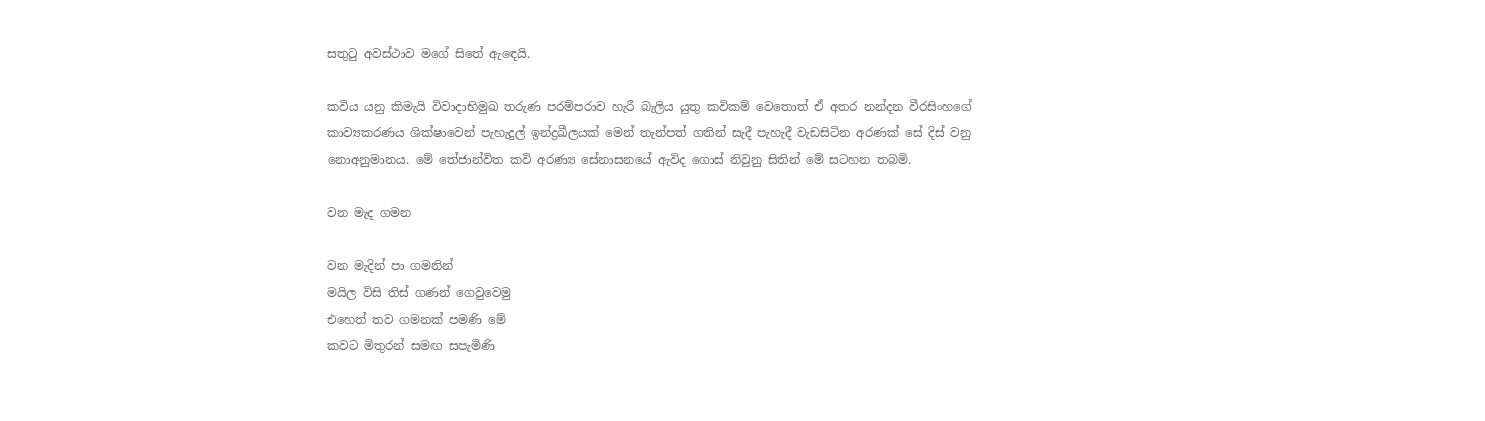සතුටු අවස්ථාව මගේ සිතේ ඇඳෙයි.

කවිය යනු කිමැයි විවාදාභිමුඛ තරුණ පරම්පරාව හැරී බැලිය යුතු කවිකම් වෙතොත් ඒ අතර නන්දන වීරසිංහගේ කාව්‍යකරණය ශික්ෂාවෙන් පැහැදුල් ඉන්ද්‍රඛීලයක් මෙන් තැන්පත් ගතින් සැදී පැහැදී වැඩසිටින අරණක් සේ දිස් වනු නොඅනුමානය. මේ තේජාන්විත කවි අරණ්‍ය සේනාසනයේ ඇවිද ගොස් නිවුනු සිතින් මේ සටහන තබමි.

වන මැද ගමන

වන මැදින් පා ගමනින්
මයිල විසි තිස් ගණන් ගෙවුවෙමු
එහෙත් තව ගමනක් පමණි මේ
කවට මිතුරන් සමඟ සපැමිණි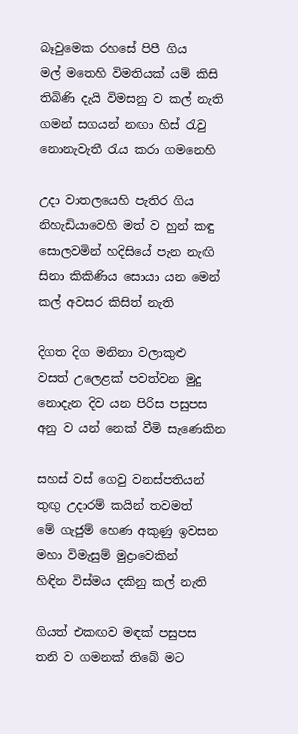බෑවුමෙක රහසේ පිපී ගිය
මල් මතෙහි විමතියක් යම් කිසි
තිබිණි දැයි විමසනු ව කල් නැති
ගමන් සගයන් නඟා හිස් රැවු
නොනැවැතී රැය කරා ගමනෙහි

උදා වාතලයෙහි පැතිර ගිය
නිහැඩියාවෙහි මත් ව හුන් කඳු
සොලවමින් හදිසියේ පැන නැඟි
සිනා කිකිණිය සොයා යන මෙන්
කල් අවසර කිසිත් නැති

දිගත දිග මනිනා වලාකුළු
වසත් උලෙළක් පවත්වන මුදු
නොදැන දිව යන පිරිස පසුපස
අනු ව යන්‍ නෙක් වීමි සැණෙකින

සහස් වස් ගෙවු වනස්පතියන්
තුඟු උදාරම් කයින් තවමත්
මේ ගැජුම් හෙණ අකුණු ඉවසන
මහා විමැසුම් මුද්‍රාවෙකින්
හිඳින විස්මය දකිනු කල් නැති

ගියත් එකඟව මඳක් පසුපස
තනි ව ගමනක් තිබේ මට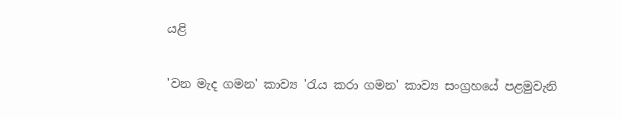යළි

'වන මැද ගමන' කාව්‍ය 'රැය කරා ගමන' කාව්‍ය සංග්‍රහයේ පළමුවැනි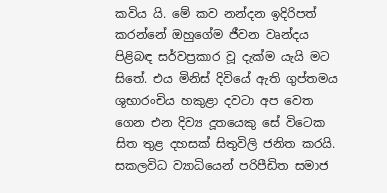කවිය යි. මේ කව නන්දන ඉදිරිපත් කරන්නේ ඔහුගේම ජීවන වෘන්දය පිළිබඳ සර්වප්‍රකාර වූ දැක්ම යැයි මට සිතේ. එය මිනිස් දිවියේ ඇති ගුප්තමය ශුභාරංචිය හකුළා දවටා ‍අප වෙත ගෙන එන දිව්‍ය දූතයෙකු සේ විටෙක සිත තුළ දහසක් සිතුවිලි ජනිත කරයි. සකලවිධ ව්‍යාධියෙන් පරිපීඩිත සමාජ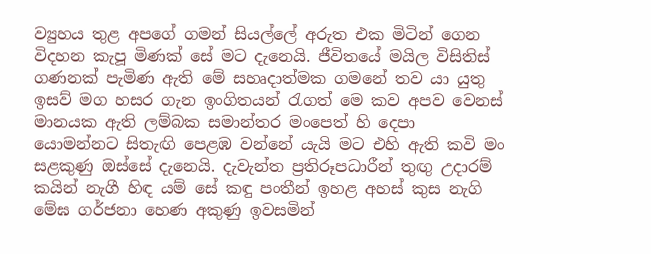ව්‍යුහය තුළ අපගේ ගමන් සියල්ලේ අරුත එක මිටින් ගෙන විදහන කැපූ මිණක් සේ මට දැනෙයි. ජීවිතයේ මයිල විසිතිස් ගණනක් පැමිණ ඇති මේ සහෘදාත්මක ගමනේ තව යා යුතු ඉසව් මග හසර ගැන ඉංගිතයන් රැගත් මෙ කව අපව වෙනස් මානයක ඇති ලම්බක සමාන්තර මංපෙත් හි දෙපා යොමන්නට සිතැඟි පෙළඹ වන්නේ යැයි මට එහි ඇති කවි මං සළකුණු ඔස්සේ දැනෙයි. දැවැන්ත ප්‍රතිරූපධාරීන් තුඟු උදාරම් කයින් නැගී හිඳ යම් සේ කඳු පංතීන් ඉහළ අහස් කුස නැගි මේඝ ගර්ජනා හෙණ අකුණු ඉවසමින්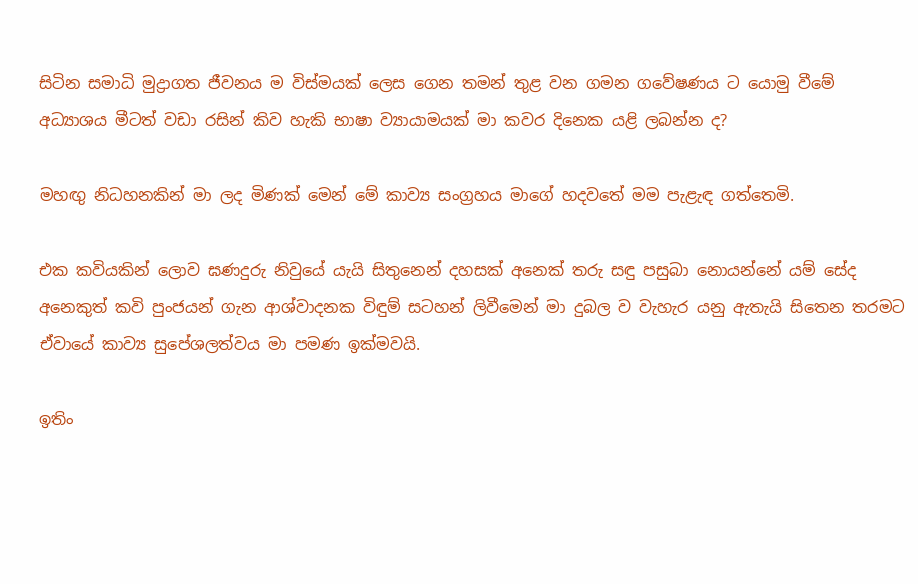සිටින සමාධි මුද්‍රාගත ජීවනය ම විස්මයක් ලෙස ගෙන තමන් තුළ වන ගමන ගවේෂණය ට යොමු වීමේ අධ්‍යාශය ‍මීටත් වඩා රසින් කිව හැකි භාෂා ව්‍යායාමයක් මා කවර දිනෙක යළි ලබන්න ද?

මහඟු නිධහනකින් මා ලද මිණක් මෙන් මේ කාව්‍ය සංග්‍රහය මාගේ හදවතේ මම පැළැඳ ගත්තෙමි.

එක කවියකින් ලොව ඝණදුරු නිවුයේ යැයි සිතුනෙන් දහසක් අනෙක් තරු සඳු පසුබා නොයන්නේ යම් සේද අනෙකුත් කවි පුංජයන් ගැන ආශ්වාදනක විඳුම් සටහන් ලිවීමෙන් මා දුබල ව වැහැර යනු ඇතැයි සිතෙන තරමට ඒවායේ කාව්‍ය සුපේශලත්වය මා පමණ ඉක්මවයි.

ඉතිං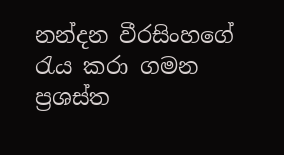නන්දන වීරසිංහගේ රැය කරා ගමන ප්‍රශස්ත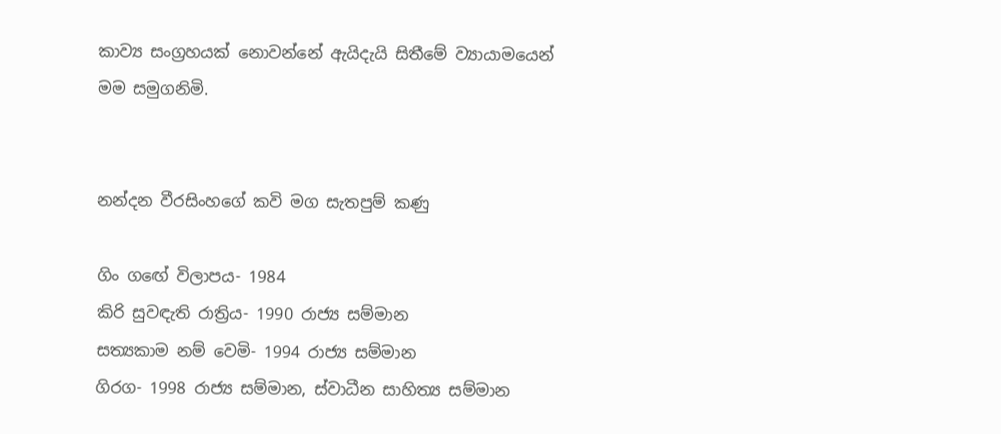කාව්‍ය සංග්‍රහයක් නොවන්නේ ඇයිදැයි සිතීමේ ව්‍යායාමයෙන් මම සමුගනිමි.


නන්දන වීරසිංහගේ කවි මග සැතපුම් කණු

ගිං ‍ගඟේ විලාපය- 1984
කිරි සුවඳැති රාත්‍රිය- 1990 රාජ්‍ය සම්මාන
සත්‍යකාම නම් වෙමි- 1994 රාජ්‍ය සම්මාන
ගිරග- 1998 රාජ්‍ය සම්මාන, ස්වාධීන සාහිත්‍ය සම්මාන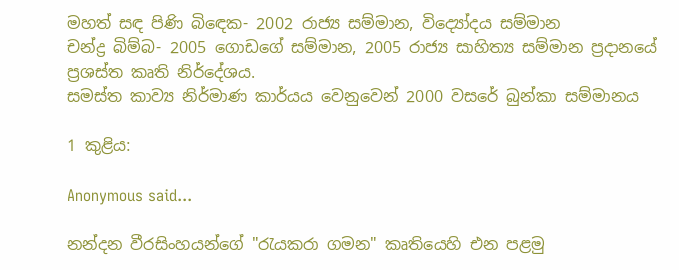මහත් සඳ පිණි බිඳෙක- 2002 රාජ්‍ය සම්මාන, විද්‍යෝදය සම්මාන
චන්ද්‍ර බිම්බ- 2005 ගොඩගේ සම්මාන, 2005 රාජ්‍ය සාහිත්‍ය සම්මාන ප්‍රදානයේ ප්‍රශස්ත කෘති නි‍ර්දේශය.
සමස්ත කාව්‍ය නිර්මාණ කාර්යය වෙනුවෙන් 2000 වසරේ බුන්කා සම්මානය

1 කුළිය:

Anonymous said...

නන්දන වීරසිංහයන්ගේ "රැයකරා ගමන" කෘතියෙහි එන පළමු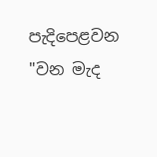පැදිපෙළවන "වන මැද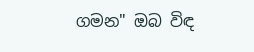ගමන" ඔබ විඳ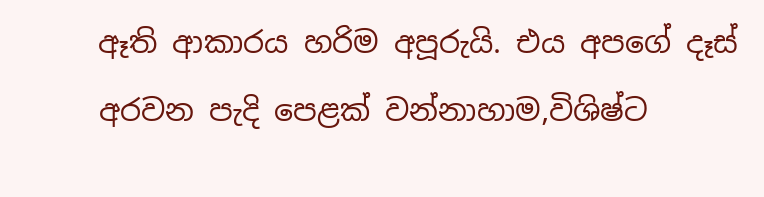ඈති ආකාරය හරිම අපූරුයි. එය අපගේ දෑස් අරවන පැදි පෙළක් වන්නාහාම,විශිෂ්ට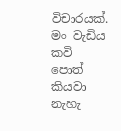විචාරයක්. මං වැඩිය කවි පොත් කියවා නැහැ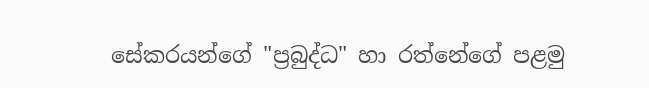සේකරයන්ගේ "ප්‍රබුද්ධ" හා රත්නේගේ පළමු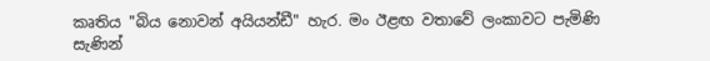කෘතිය "බිය නොවන් අයියන්ඩී" හැර. මං ඊළඟ වතාවේ ලංකාවට පැමිණි සැණින්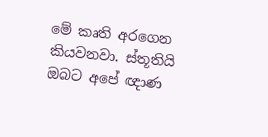මේ කෘති අරගෙන කියවනවා. ස්තූතියි ඔබට අපේ ඥාණ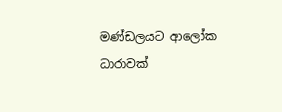මණ්ඩලයට ආලෝක ධාරාවක්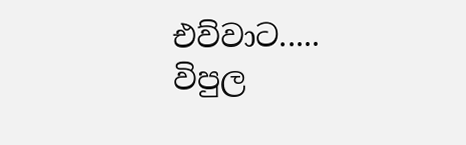එව්වාට.....
විපුල